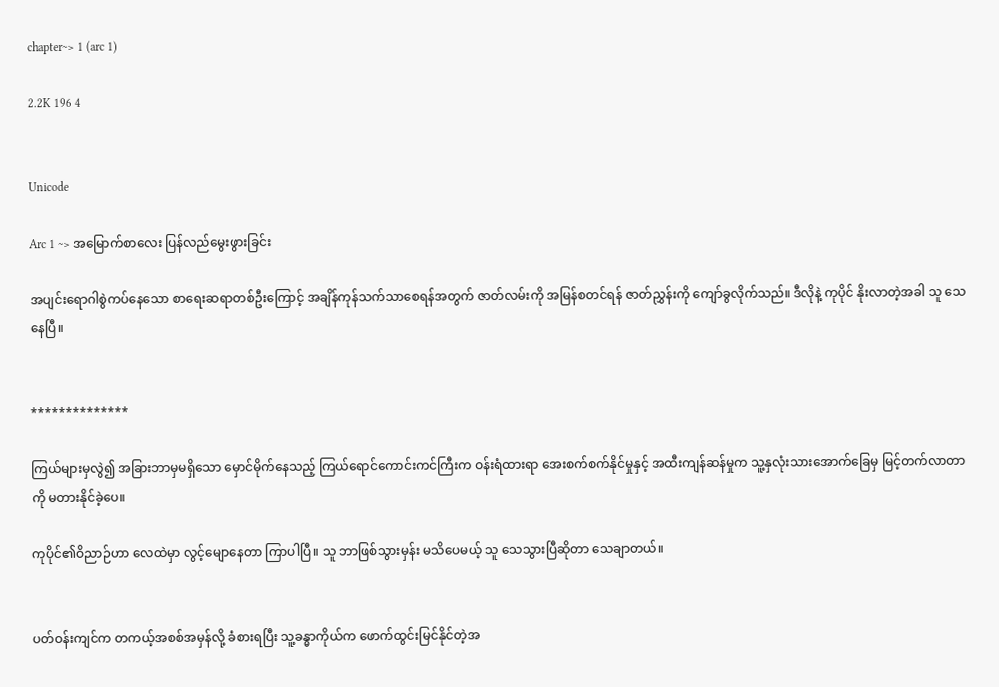chapter~> 1 (arc 1)

2.2K 196 4


Unicode

Arc 1 ~> အမြောက်စာလေး ပြန်လည်မွေးဖွားခြင်း

အပျင်းရောဂါစွဲကပ်နေသော စာရေးဆရာတစ်ဦးကြောင့် အချိန်ကုန်သက်သာစေရန်အတွက် ဇာတ်လမ်းကို အမြန်စတင်ရန် ဇာတ်ညွှန်းကို ကျော်ခွလိုက်သည်။ ဒီလိုနဲ့ ကုပိုင် နိုးလာတဲ့အခါ သူ သေနေပြီ။


**************

ကြယ်များမှလွဲ၍ အခြားဘာမှမရှိသော မှောင်မိုက်နေသည့် ကြယ်ရောင်ကောင်းကင်ကြီးက ဝန်းရံထားရာ အေးစက်စက်နိုင်မှုနှင့် အထီးကျန်ဆန်မှုက သူ့နှလုံးသားအောက်ခြေမှ မြင့်တက်လာတာကို မတားနိုင်ခဲ့ပေ။

ကုပိုင်၏ဝိညာဉ်ဟာ လေထဲမှာ လွင့်မျောနေတာ ကြာပါပြီ။ သူ ဘာဖြစ်သွားမှန်း မသိပေမယ့် သူ သေသွားပြီဆိုတာ သေချာတယ်။


ပတ်ဝန်းကျင်က တကယ့်အစစ်အမှန်လို့ ခံစားရပြီး သူ့ခန္ဓာကိုယ်က ဖောက်ထွင်းမြင်နိုင်တဲ့အ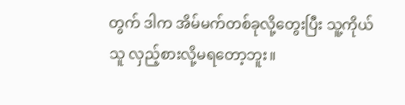တွက် ဒါက အိမ်မက်တစ်ခုလို့တွေးပြီး သူ့ကိုယ်သူ လှည့်စားလို့မရတော့ဘူး။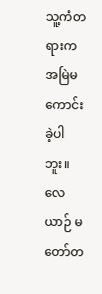သူ့ကံတရားက အမြဲမကောင်းခဲ့ပါဘူး။ လေယာဉ် မတော်တ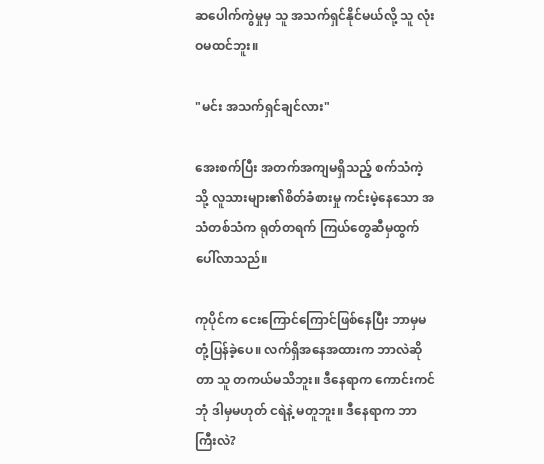ဆပေါက်ကွဲမှုမှ သူ အသက်ရှင်နိုင်မယ်လို့ သူ လုံးဝမထင်ဘူး။

"မင်း အသက်ရှင်ချင်လား"

အေးစက်ပြီး အတက်အကျမရှိသည့် စက်သံကဲ့သို့ လူသားများ၏စိတ်ခံစားမှု ကင်းမဲ့နေသော အသံတစ်သံက ရုတ်တရက် ကြယ်တွေဆီမှထွက်ပေါ်လာသည်။

ကုပိုင်က ငေးကြောင်ကြောင်ဖြစ်နေပြီး ဘာမှမတုံ့ပြန်ခဲ့ပေ။ လက်ရှိအနေအထားက ဘာလဲဆိုတာ သူ တကယ်မသိဘူး။ ဒီနေရာက ကောင်းကင်ဘုံ ဒါမှမဟုတ် ငရဲနဲ့ မတူဘူး။ ဒီနေရာက ဘာကြီးလဲ?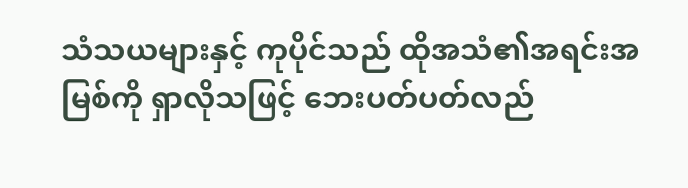သံသယများနှင့် ကုပိုင်သည် ထိုအသံ၏အရင်းအမြစ်ကို ရှာလိုသဖြင့် ဘေးပတ်ပတ်လည်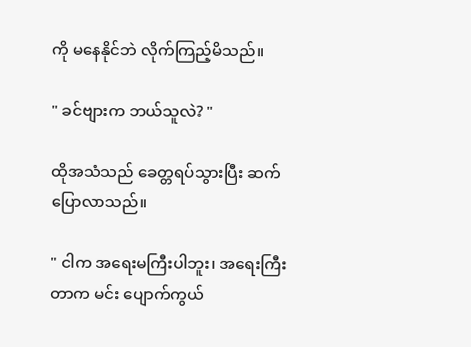ကို မနေနိုင်ဘဲ လိုက်ကြည့်မိသည်။

" ခင်ဗျားက ဘယ်သူလဲ? "

ထိုအသံသည် ခေတ္တရပ်သွားပြီး ဆက်ပြောလာသည်။

" ငါက အရေးမကြီးပါဘူး၊ အရေးကြီးတာက မင်း ပျောက်ကွယ်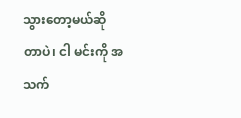သွားတော့မယ်ဆိုတာပဲ၊ ငါ မင်းကို အသက်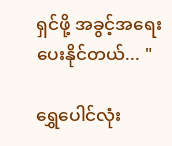ရှင်ဖို့ အခွင့်အရေး ပေးနိုင်တယ်... "

ရွှေပေါင်လုံး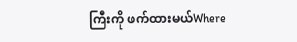ကြီးကို ဖက်ထားမယ်Where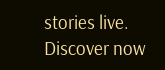stories live. Discover now